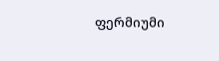ფერმიუმი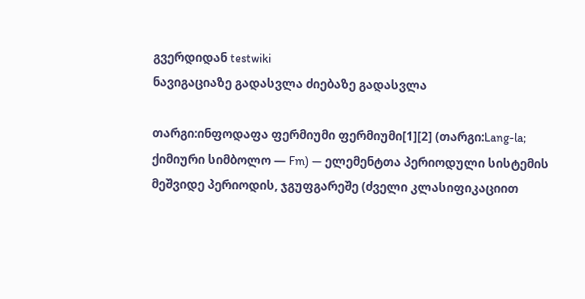გვერდიდან testwiki
ნავიგაციაზე გადასვლა ძიებაზე გადასვლა

თარგი:ინფოდაფა ფერმიუმი ფერმიუმი[1][2] (თარგი:Lang-la; ქიმიური სიმბოლო — Fm) — ელემენტთა პერიოდული სისტემის მეშვიდე პერიოდის, ჯგუფგარეშე (ძველი კლასიფიკაციით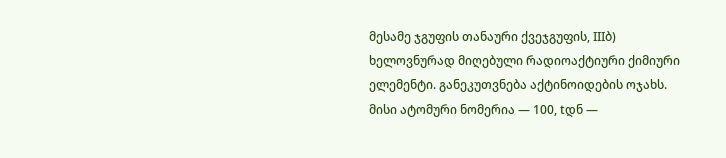მესამე ჯგუფის თანაური ქვეჯგუფის, IIIბ) ხელოვნურად მიღებული რადიოაქტიური ქიმიური ელემენტი. განეკუთვნება აქტინოიდების ოჯახს. მისი ატომური ნომერია — 100, tდნ —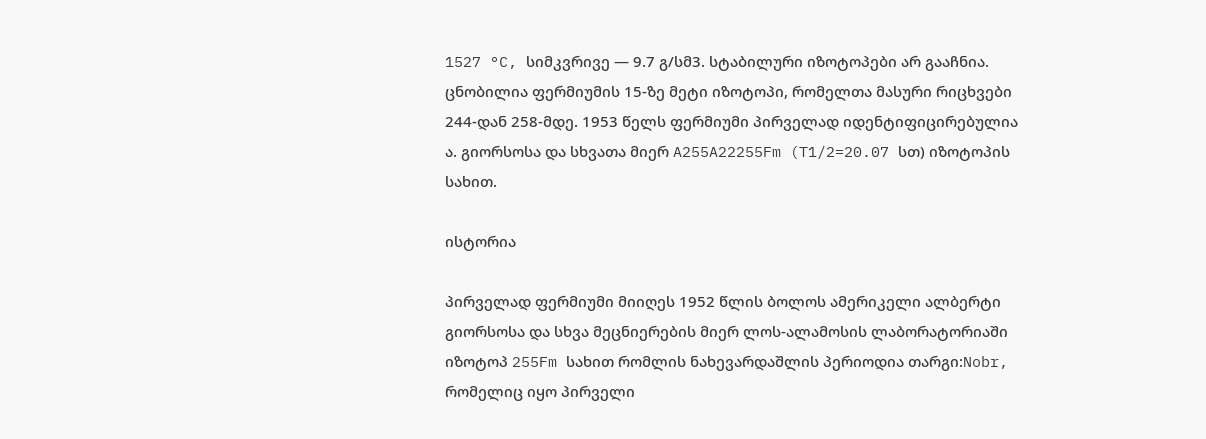1527 °C, სიმკვრივე — 9.7 გ/სმ3. სტაბილური იზოტოპები არ გააჩნია. ცნობილია ფერმიუმის 15-ზე მეტი იზოტოპი, რომელთა მასური რიცხვები 244-დან 258-მდე. 1953 წელს ფერმიუმი პირველად იდენტიფიცირებულია ა. გიორსოსა და სხვათა მიერ A255A22255Fm (T1/2=20.07 სთ) იზოტოპის სახით.

ისტორია

პირველად ფერმიუმი მიიღეს 1952 წლის ბოლოს ამერიკელი ალბერტი გიორსოსა და სხვა მეცნიერების მიერ ლოს-ალამოსის ლაბორატორიაში იზოტოპ 255Fm სახით რომლის ნახევარდაშლის პერიოდია თარგი:Nobr, რომელიც იყო პირველი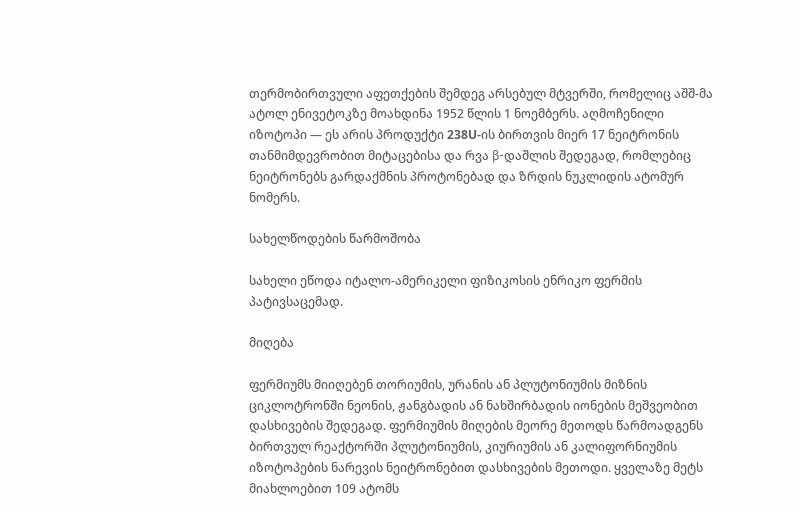თერმობირთვული აფეთქების შემდეგ არსებულ მტვერში, რომელიც აშშ-მა ატოლ ენივეტოკზე მოახდინა 1952 წლის 1 ნოემბერს. აღმოჩენილი იზოტოპი — ეს არის პროდუქტი 238U-ის ბირთვის მიერ 17 ნეიტრონის თანმიმდევრობით მიტაცებისა და რვა β-დაშლის შედეგად, რომლებიც ნეიტრონებს გარდაქმნის პროტონებად და ზრდის ნუკლიდის ატომურ ნომერს.

სახელწოდების წარმოშობა

სახელი ეწოდა იტალო-ამერიკელი ფიზიკოსის ენრიკო ფერმის პატივსაცემად.

მიღება

ფერმიუმს მიიღებენ თორიუმის, ურანის ან პლუტონიუმის მიზნის ციკლოტრონში ნეონის, ჟანგბადის ან ნახშირბადის იონების მეშვეობით დასხივების შედეგად. ფერმიუმის მიღების მეორე მეთოდს წარმოადგენს ბირთვულ რეაქტორში პლუტონიუმის, კიურიუმის ან კალიფორნიუმის იზოტოპების ნარევის ნეიტრონებით დასხივების მეთოდი. ყველაზე მეტს მიახლოებით 109 ატომს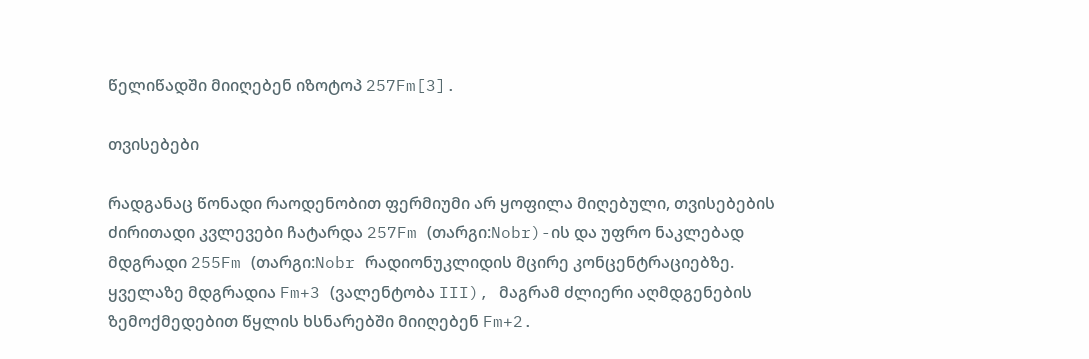წელიწადში მიიღებენ იზოტოპ 257Fm[3].

თვისებები

რადგანაც წონადი რაოდენობით ფერმიუმი არ ყოფილა მიღებული, თვისებების ძირითადი კვლევები ჩატარდა 257Fm (თარგი:Nobr)-ის და უფრო ნაკლებად მდგრადი 255Fm (თარგი:Nobr რადიონუკლიდის მცირე კონცენტრაციებზე. ყველაზე მდგრადია Fm+3 (ვალენტობა III), მაგრამ ძლიერი აღმდგენების ზემოქმედებით წყლის ხსნარებში მიიღებენ Fm+2.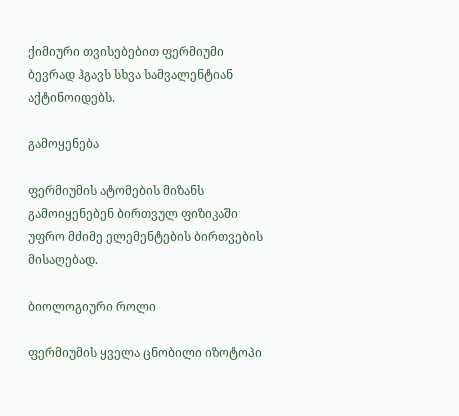ქიმიური თვისებებით ფერმიუმი ბევრად ჰგავს სხვა სამვალენტიან აქტინოიდებს.

გამოყენება

ფერმიუმის ატომების მიზანს გამოიყენებენ ბირთვულ ფიზიკაში უფრო მძიმე ელემენტების ბირთვების მისაღებად.

ბიოლოგიური როლი

ფერმიუმის ყველა ცნობილი იზოტოპი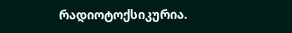რადიოტოქსიკურია.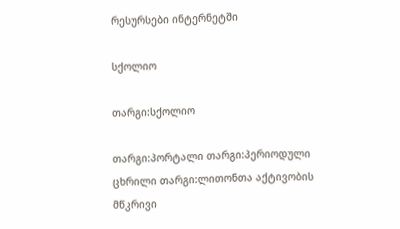რესურსები ინტერნეტში

სქოლიო

თარგი:სქოლიო

თარგი:პორტალი თარგი:პერიოდული ცხრილი თარგი:ლითონთა აქტივობის მწკრივი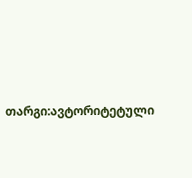თარგი:ავტორიტეტული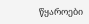წყაროები